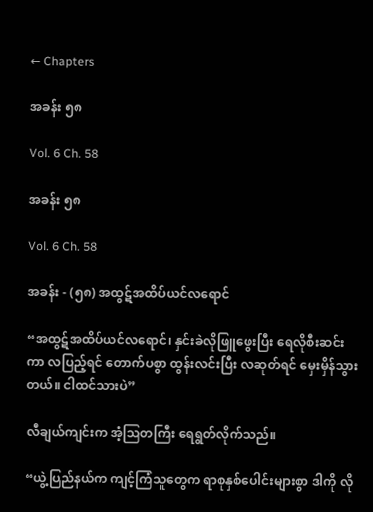← Chapters

အခန်း ၅၈

Vol. 6 Ch. 58

အခန်း ၅၈

Vol. 6 Ch. 58

အခန်း - (၅၈) အထွဋ်အထိပ်ယင်လရောင်

“အထွဋ်အထိပ်ယင်လရောင်၊ နှင်းခဲလိုဖြူဖွေးပြီး ရေလိုစီးဆင်းကာ လပြည့်ရင် တောက်ပစွာ ထွန်းလင်းပြီး လဆုတ်ရင် မှေးမှိန်သွားတယ်။ ငါထင်သားပဲ”

လီချယ်ကျင်းက အံ့ဩတကြီး ရေရွတ်လိုက်သည်။

“ယွဲ့ပြည်နယ်က ကျင့်ကြံသူတွေက ရာစုနှစ်ပေါင်းများစွာ ဒါကို လို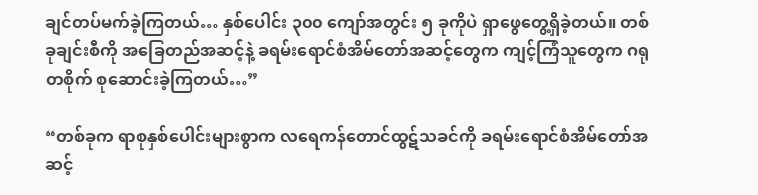ချင်တပ်မက်ခဲ့ကြတယ်… နှစ်ပေါင်း ၃၀၀ ကျော်အတွင်း ၅ ခုကိုပဲ ရှာဖွေတွေ့ရှိခဲ့တယ်။ တစ်ခုချင်းစီကို အခြေတည်အဆင့်နဲ့ ခရမ်းရောင်စံအိမ်တော်အဆင့်တွေက ကျင့်ကြံသူတွေက ဂရုတစိုက် စုဆောင်းခဲ့ကြတယ်…”

“တစ်ခုက ရာစုနှစ်ပေါင်းများစွာက လရေကန်တောင်ထွဋ်သခင်ကို ခရမ်းရောင်စံအိမ်တော်အဆင့်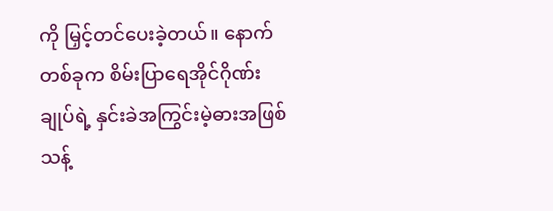ကို မြှင့်တင်ပေးခဲ့တယ်။ နောက်တစ်ခုက စိမ်းပြာရေအိုင်ဂိုဏ်းချုပ်ရဲ့ နှင်းခဲအကြွင်းမဲ့ဓားအဖြစ် သန့်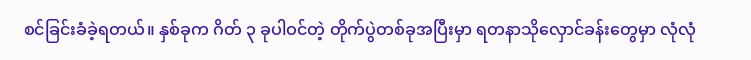စင်ခြင်းခံခဲ့ရတယ်။ နှစ်ခုက ဂိတ် ၃ ခုပါဝင်တဲ့ တိုက်ပွဲတစ်ခုအပြီးမှာ ရတနာသိုလှောင်ခန်းတွေမှာ လုံလုံ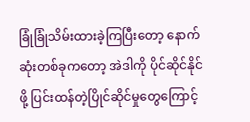ခြုံခြုံသိမ်းထားခဲ့ကြပြီးတော့ နောက်ဆုံးတစ်ခုကတော့ အဲဒါကို ပိုင်ဆိုင်နိုင်ဖို့ ပြင်းထန်တဲ့ပြိုင်ဆိုင်မှုတွေကြောင့်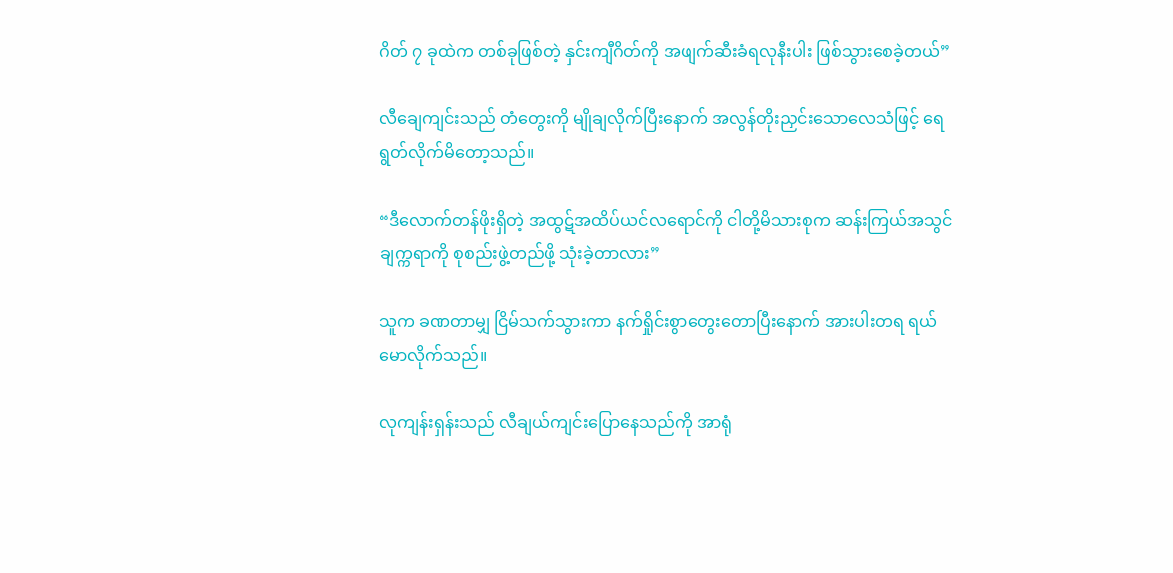ဂိတ် ၇ ခုထဲက တစ်ခုဖြစ်တဲ့ နှင်းကျီဂိတ်ကို အဖျက်ဆီးခံရလုနီးပါး ဖြစ်သွားစေခဲ့တယ်”

လီချေကျင်းသည် တံတွေးကို မျိုချလိုက်ပြီးနောက် အလွန်တိုးညှင်းသောလေသံဖြင့် ရေရွတ်လိုက်မိတော့သည်။

“ဒီလောက်တန်ဖိုးရှိတဲ့ အထွဋ်အထိပ်ယင်လရောင်ကို ငါတို့မိသားစုက ဆန်းကြယ်အသွင် ချက္ကရာကို စုစည်းဖွဲ့တည်ဖို့ သုံးခဲ့တာလား”

သူက ခဏတာမျှ ငြိမ်သက်သွားကာ နက်ရှိုင်းစွာတွေးတောပြီးနောက် အားပါးတရ ရယ်မောလိုက်သည်။

လုကျန်းရှန်းသည် လီချယ်ကျင်းပြောနေသည်ကို အာရုံ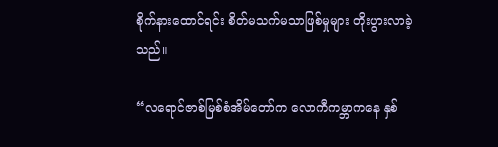စိုက်နားထောင်ရင်း စိတ်မသက်မသာဖြစ်မှုများ တိုးပွားလာခဲ့သည်။

“လရောင်ဇာစ်မြစ်စံအိမ်တော်က လောကီကမ္ဘာကနေ နှစ်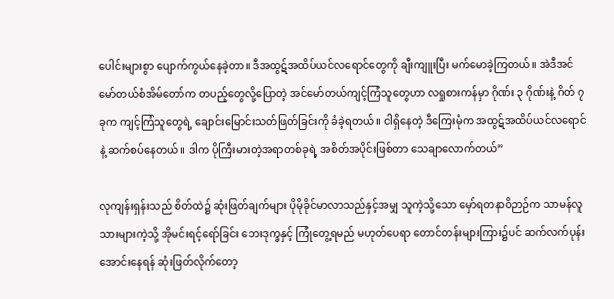ပေါင်းများစွာ ပျောက်ကွယ်နေခဲ့တာ။ ဒီအထွဋ်အထိပ်ယင်လရောင်တွေကို ချီးကျူးပြီး မက်မောခဲ့ကြတယ်။ အဲဒီအင်မော်တယ်စံအိမ်တော်က တပည့်တွေလို့ပြောတဲ့ အင်မော်တယ်ကျင့်ကြံသူတွေဟာ လရှုစားကန်မှာ ဂိုဏ်း ၃ ဂိုဏ်းနဲ့ ဂိတ် ၇ ခုက ကျင့်ကြံသူတွေရဲ့ ချောင်းမြောင်းသတ်ဖြတ်ခြင်းကို ခံခဲ့ရတယ်။ ငါရှိနေတဲ့ ဒီကြေးမုံက အထွဋ်အထိပ်ယင်လရောင်နဲ့ ဆက်စပ်နေတယ်။ ဒါက ပိုကြီးမားတဲ့အရာတစ်ခုရဲ့ အစိတ်အပိုင်းဖြစ်တာ သေချာလောက်တယ်”

လုကျန်းရှန်းသည် စိတ်ထဲ၌ ဆုံးဖြတ်ချက်များ ပိုမိုခိုင်မာလာသည်နှင့်အမျှ သူကဲ့သို့သော မှော်ရတနာဝိဉာဉ်က သာမန်လူသားများကဲ့သို့ အိုမင်းရင့်ရော်ခြင်း ဘေးဒုက္ခနှင့် ကြုံတွေ့ရမည် မဟုတ်ပေရာ တောင်တန်းများကြား၌ပင် ဆက်လက်ပုန်းအောင်းနေရန် ဆုံးဖြတ်လိုက်တော့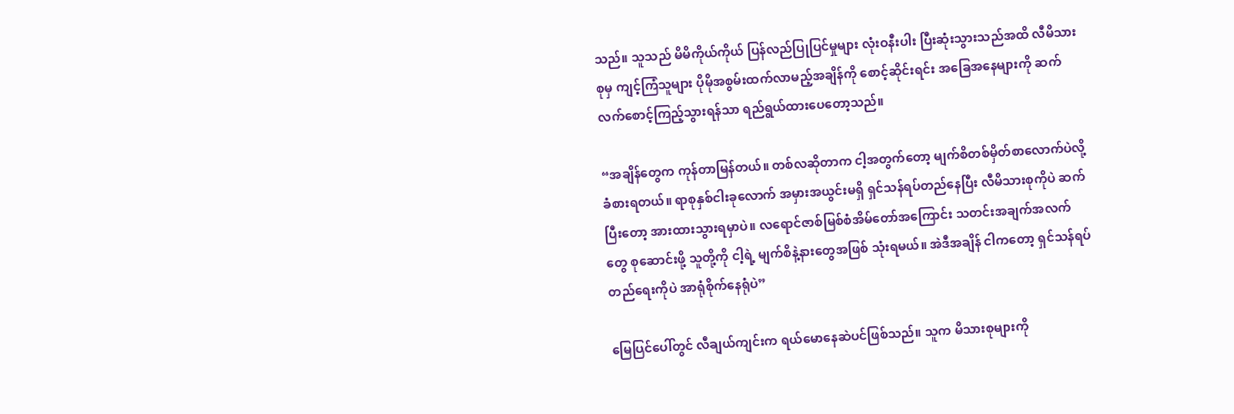သည်။ သူသည် မိမိကိုယ်ကိုယ် ပြန်လည်ပြုပြင်မှုများ လုံးဝနီးပါး ပြီးဆုံးသွားသည်အထိ လီမိသားစုမှ ကျင့်ကြံသူများ ပိုမိုအစွမ်းထက်လာမည့်အချိန်ကို စောင့်ဆိုင်းရင်း အခြေအနေများကို ဆက်လက်စောင့်ကြည့်သွားရန်သာ ရည်ရွယ်ထားပေတော့သည်။

“အချိန်တွေက ကုန်တာမြန်တယ်။ တစ်လဆိုတာက ငါ့အတွက်တော့ မျက်စိတစ်မှိတ်စာလောက်ပဲလို့ ခံစားရတယ်။ ရာစုနှစ်ငါးခုလောက် အမှားအယွင်းမရှိ ရှင်သန်ရပ်တည်နေပြီး လီမိသားစုကိုပဲ ဆက်ပြီးတော့ အားထားသွားရမှာပဲ။ လရောင်ဇာစ်မြစ်စံအိမ်တော်အကြောင်း သတင်းအချက်အလက်တွေ စုဆောင်းဖို့ သူတို့ကို ငါ့ရဲ့ မျက်စိနဲ့နားတွေအဖြစ် သုံးရမယ်။ အဲဒီအချိန် ငါကတော့ ရှင်သန်ရပ်တည်ရေးကိုပဲ အာရုံစိုက်နေရုံပဲ”

မြေပြင်ပေါ်တွင် လီချယ်ကျင်းက ရယ်မောနေဆဲပင်ဖြစ်သည်။ သူက မိသားစုများကို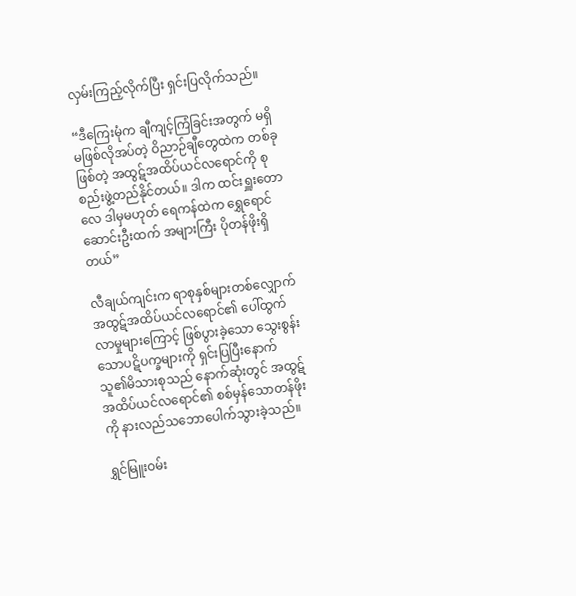လှမ်းကြည့်လိုက်ပြီး ရှင်းပြလိုက်သည်။

“ဒီကြေးမုံက ချီကျင့်ကြံခြင်းအတွက် မရှိမဖြစ်လိုအပ်တဲ့ ဝိညာဉ်ချီတွေထဲက တစ်ခုဖြစ်တဲ့ အထွဋ်အထိပ်ယင်လရောင်ကို စုစည်းဖွဲ့တည်နိုင်တယ်။ ဒါက ထင်းရှူးတောလေ ဒါမှမဟုတ် ရေကန်ထဲက ရွှေရောင်ဆောင်းဦးထက် အများကြီး ပိုတန်ဖိုးရှိတယ်”

လီချယ်ကျင်းက ရာစုနှစ်များတစ်လျှောက် အထွဋ်အထိပ်ယင်လရောင်၏ ပေါ်ထွက်လာမှုများကြောင့် ဖြစ်ပွားခဲ့သော သွေးစွန်းသောပဋိပက္ခများကို ရှင်းပြပြီးနောက် သူ၏မိသားစုသည် နောက်ဆုံးတွင် အထွဋ်အထိပ်ယင်လရောင်၏ စစ်မှန်သောတန်ဖိုးကို နားလည်သဘောပေါက်သွားခဲ့သည်။

ရွှင်မြူးဝမ်း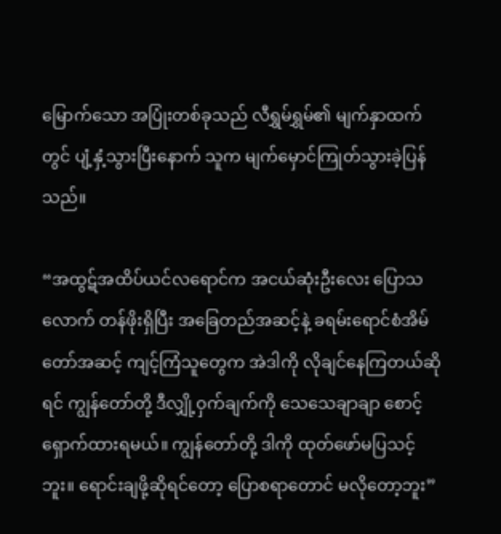မြောက်သော အပြုံးတစ်ခုသည် လီရွှမ်ရွှမ်၏ မျက်နှာထက်တွင် ပျံ့နှံ့သွားပြီးနောက် သူက မျက်မှောင်ကြုတ်သွားခဲ့ပြန်သည်။

“အထွဋ်အထိပ်ယင်လရောင်က အငယ်ဆုံးဦးလေး ပြောသလောက် တန်ဖိုးရှိပြီး အခြေတည်အဆင့်နဲ့ ခရမ်းရောင်စံအိမ်တော်အဆင့် ကျင့်ကြံသူတွေက အဲဒါကို လိုချင်နေကြတယ်ဆိုရင် ကျွန်တော်တို့ ဒီလျှို့ဝှက်ချက်ကို သေသေချာချာ စောင့်ရှောက်ထားရမယ်။ ကျွန်တော်တို့ ဒါကို ထုတ်ဖော်မပြသင့်ဘူး။ ရောင်းချဖို့ဆိုရင်တော့ ပြောစရာတောင် မလိုတော့ဘူး”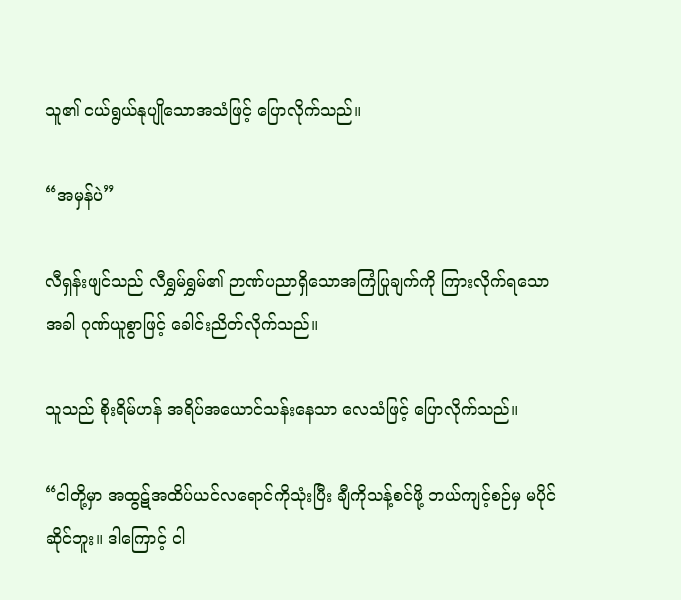သူ၏ ငယ်ရွယ်နုပျိုသောအသံဖြင့် ပြောလိုက်သည်။

“အမှန်ပဲ”

လီရှန်းဖျင်သည် လီရွှမ်ရွှမ်၏ ဉာဏ်ပညာရှိသောအကြံပြုချက်ကို ကြားလိုက်ရသောအခါ ဂုဏ်ယူစွာဖြင့် ခေါင်းညိတ်လိုက်သည်။

သူသည် စိုးရိမ်ဟန် အရိပ်အယောင်သန်းနေသာ လေသံဖြင့် ပြောလိုက်သည်။

“ငါတို့မှာ အထွဋ်အထိပ်ယင်လရောင်ကိုသုံးပြီး ချီကိုသန့်စင်ဖို့ ဘယ်ကျင့်စဉ်မှ မပိုင်ဆိုင်ဘူး။ ဒါကြောင့် ငါ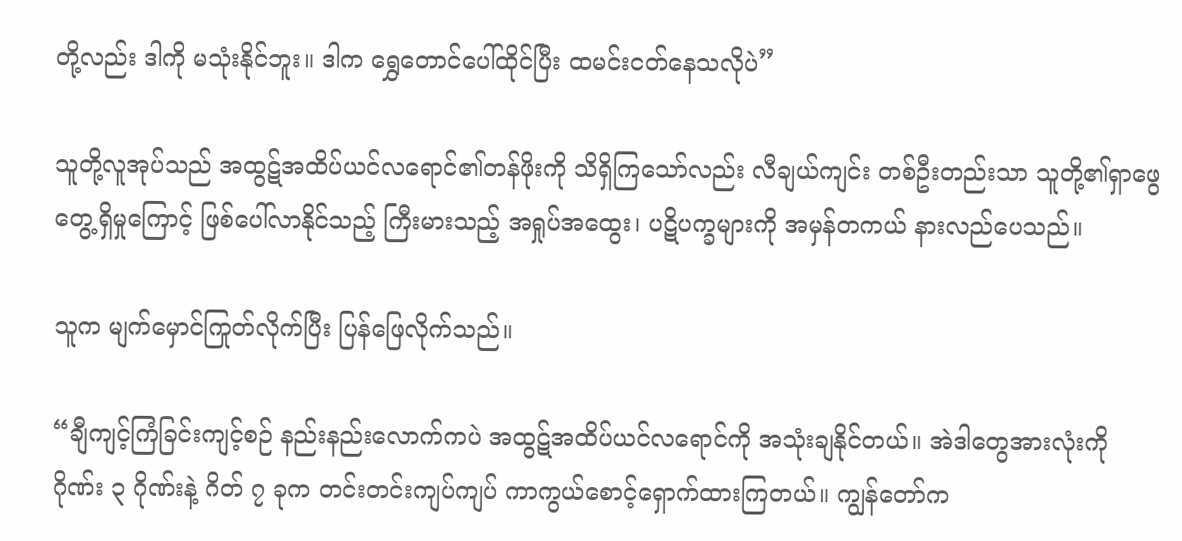တို့လည်း ဒါကို မသုံးနိုင်ဘူး။ ဒါက ရွှေတောင်ပေါ်ထိုင်ပြီး ထမင်းငတ်နေသလိုပဲ”

သူတို့လူအုပ်သည် အထွဋ်အထိပ်ယင်လရောင်၏တန်ဖိုးကို သိရှိကြသော်လည်း လီချယ်ကျင်း တစ်ဦးတည်းသာ သူတို့၏ရှာဖွေတွေ့ရှိမှုကြောင့် ဖြစ်ပေါ်လာနိုင်သည့် ကြီးမားသည့် အရှုပ်အထွေး၊ ပဋိပက္ခများကို အမှန်တကယ် နားလည်ပေသည်။

သူက မျက်မှောင်ကြုတ်လိုက်ပြီး ပြန်ဖြေလိုက်သည်။

“ချီကျင့်ကြံခြင်းကျင့်စဉ် နည်းနည်းလောက်ကပဲ အထွဋ်အထိပ်ယင်လရောင်ကို အသုံးချနိုင်တယ်။ အဲဒါတွေအားလုံးကို ဂိုဏ်း ၃ ဂိုဏ်းနဲ့ ဂိတ် ၇ ခုက တင်းတင်းကျပ်ကျပ် ကာကွယ်စောင့်ရှောက်ထားကြတယ်။ ကျွန်တော်က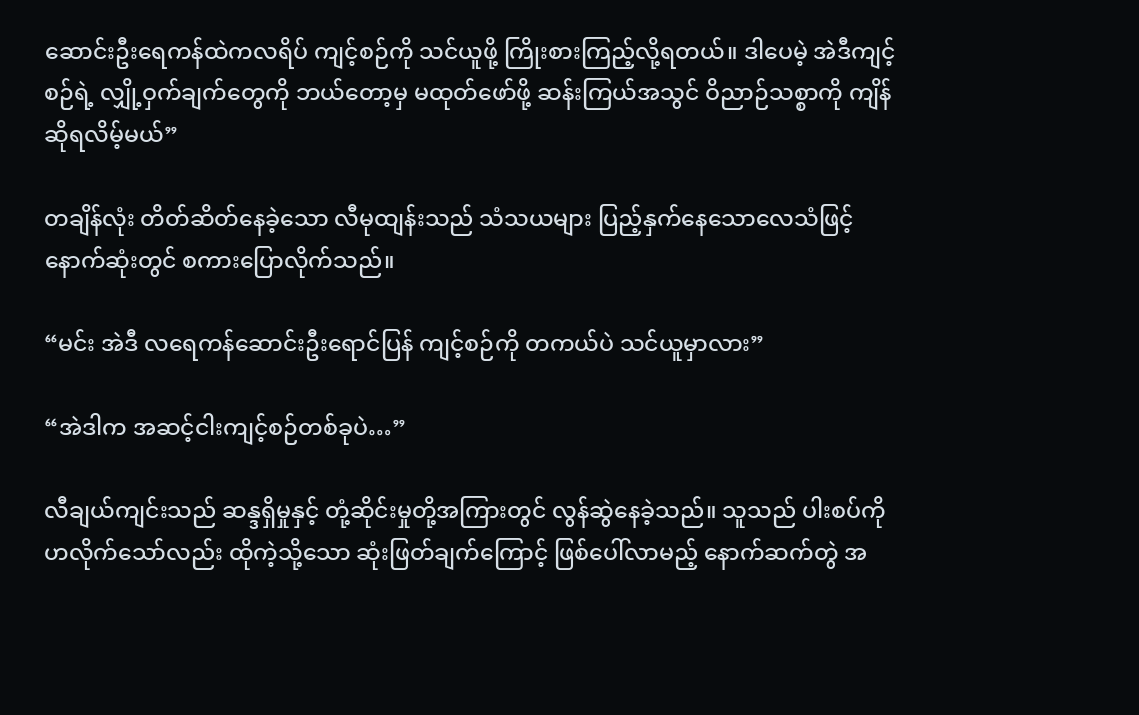ဆောင်းဦးရေကန်ထဲကလရိပ် ကျင့်စဉ်ကို သင်ယူဖို့ ကြိုးစားကြည့်လို့ရတယ်။ ဒါပေမဲ့ အဲဒီကျင့်စဉ်ရဲ့ လျှို့ဝှက်ချက်တွေကို ဘယ်တော့မှ မထုတ်ဖော်ဖို့ ဆန်းကြယ်အသွင် ဝိညာဉ်သစ္စာကို ကျိန်ဆိုရလိမ့်မယ်”

တချိန်လုံး တိတ်ဆိတ်နေခဲ့သော လီမုထျန်းသည် သံသယများ ပြည့်နှက်နေသောလေသံဖြင့် နောက်ဆုံးတွင် စကားပြောလိုက်သည်။

“မင်း အဲဒီ လရေကန်ဆောင်းဦးရောင်ပြန် ကျင့်စဉ်ကို တကယ်ပဲ သင်ယူမှာလား”

“အဲဒါက အဆင့်ငါးကျင့်စဉ်တစ်ခုပဲ…”

လီချယ်ကျင်းသည် ဆန္ဒရှိမှုနှင့် တုံ့ဆိုင်းမှုတို့အကြားတွင် လွန်ဆွဲနေခဲ့သည်။ သူသည် ပါးစပ်ကို ဟလိုက်သော်လည်း ထိုကဲ့သို့သော ဆုံးဖြတ်ချက်ကြောင့် ဖြစ်ပေါ်လာမည့် နောက်ဆက်တွဲ အ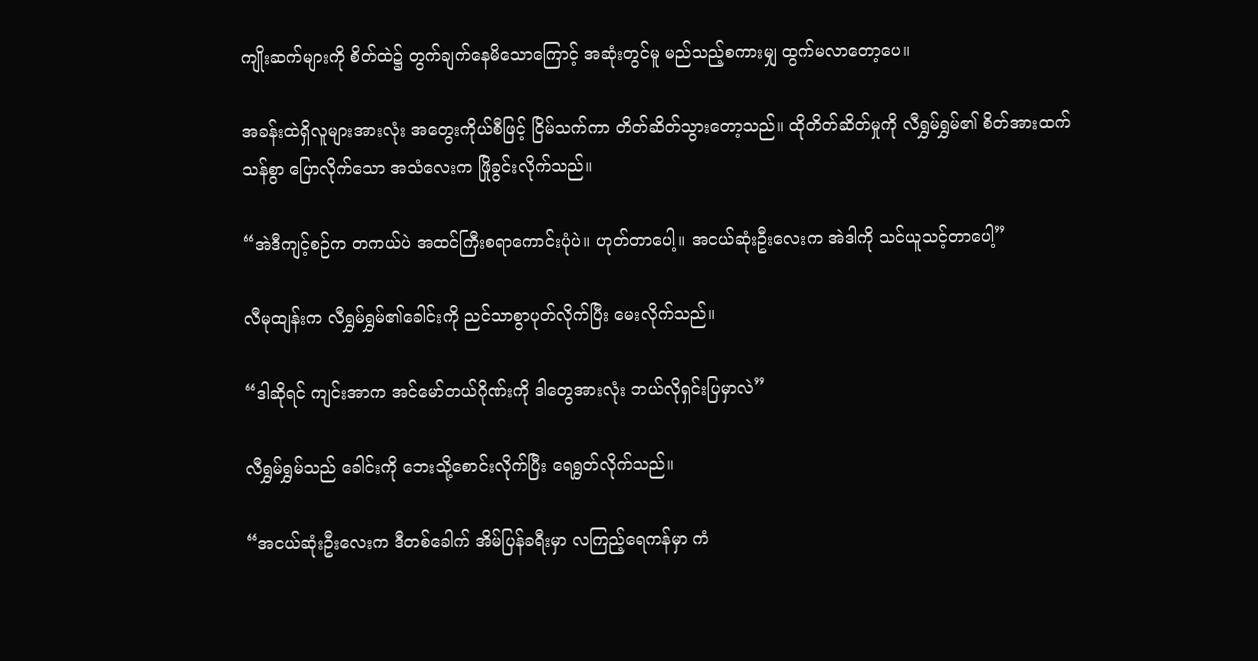ကျိုးဆက်များကို စိတ်ထဲ၌ တွက်ချက်နေမိသောကြောင့် အဆုံးတွင်မူ မည်သည့်စကားမျှ ထွက်မလာတော့ပေ။

အခန်းထဲရှိလူများအားလုံး အတွေးကိုယ်စီဖြင့် ငြိမ်သက်ကာ တိတ်ဆိတ်သွားတော့သည်။ ထိုတိတ်ဆိတ်မှုကို လီရွှမ်ရွှမ်၏ စိတ်အားထက်သန်စွာ ပြောလိုက်သော အသံလေးက ဖြိုခွင်းလိုက်သည်။

“အဲဒီကျင့်စဉ်က တကယ်ပဲ အထင်ကြီးစရာကောင်းပုံပဲ။ ဟုတ်တာပေါ့။ အငယ်ဆုံးဦးလေးက အဲဒါကို သင်ယူသင့်တာပေါ့”

လီမုထျန်းက လီရွှမ်ရွှမ်၏ခေါင်းကို ညင်သာစွာပုတ်လိုက်ပြီး မေးလိုက်သည်။

“ဒါဆိုရင် ကျင်းအာက အင်မော်တယ်ဂိုဏ်းကို ဒါတွေအားလုံး ဘယ်လိုရှင်းပြမှာလဲ”

လီရွှမ်ရွှမ်သည် ခေါင်းကို ဘေးသို့စောင်းလိုက်ပြီး ရေရွတ်လိုက်သည်။

“အငယ်ဆုံးဦးလေးက ဒီတစ်ခေါက် အိမ်ပြန်ခရီးမှာ လကြည့်ရေကန်မှာ ကံ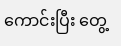ကောင်းပြီး တွေ့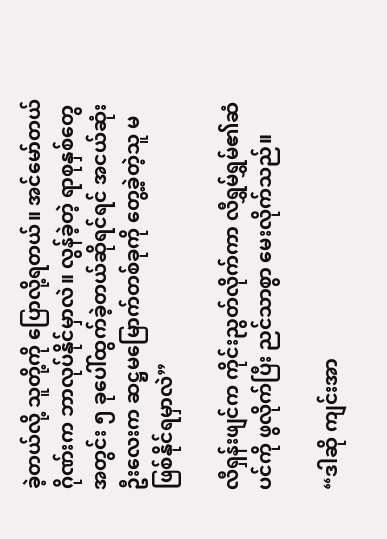ခဲ့တယ်လို့ သူတို့ကို ပြောလို့ရတယ်။ အင်မော်တယ်ဂိုဏ်းက ဘာလုပ်နိုင်မှာလဲ။ လွန်ခဲ့တဲ့ ရာစုနှစ်တွေအတွင်း ၅ ခုပေါ်ထွက်ခဲ့တယ်ဆိုရင်ရင် အငယ်ဆုံးဦးလေးက ဆဋ္ဌမမြောက်တစ်ခုကို တွေ့ခဲ့တဲ့သူ မဖြစ်နိုင်ရမှာလဲ”

လီရှန်းဖျင်က ကိုင်းညွတ်လိုက်ကာ လီရွှမ်ရွှမ်၏ဆံပင်ကို ဖွလိုက်ပြီး ညင်သာစွာ မေးလိုက်သည်။

“ဒါဆို ကျင်းအာ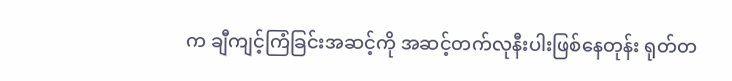က ချီကျင့်ကြံခြင်းအဆင့်ကို အဆင့်တက်လုနီးပါးဖြစ်နေတုန်း ရုတ်တ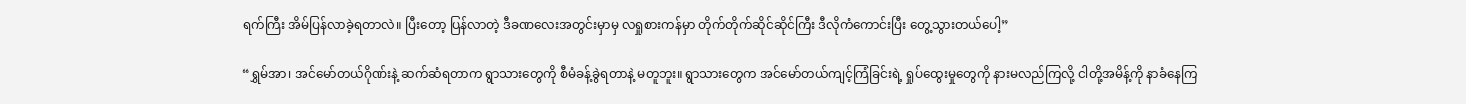ရက်ကြီး အိမ်ပြန်လာခဲ့ရတာလဲ။ ပြီးတော့ ပြန်လာတဲ့ ဒီခဏလေးအတွင်းမှာမှ လရှုစားကန်မှာ တိုက်တိုက်ဆိုင်ဆိုင်ကြီး ဒီလိုကံကောင်းပြီး တွေ့သွားတယ်ပေါ့”

“ရွှမ်အာ၊ အင်မော်တယ်ဂိုဏ်းနဲ့ ဆက်ဆံရတာက ရွာသားတွေကို စီမံခန့်ခွဲရတာနဲ့ မတူဘူး။ ရွာသားတွေက အင်မော်တယ်ကျင့်ကြံခြင်းရဲ့ ရှုပ်ထွေးမှုတွေကို နားမလည်ကြလို့ ငါတို့အမိန့်ကို နာခံနေကြ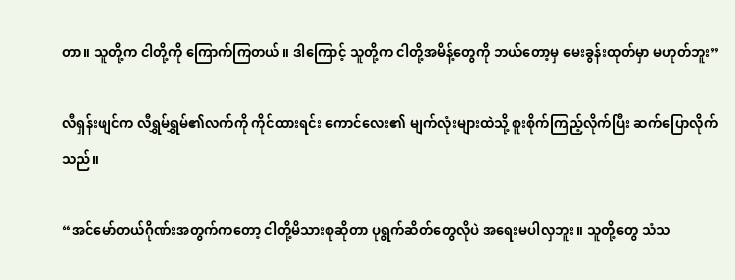တာ။ သူတို့က ငါတို့ကို ကြောက်ကြတယ်။ ဒါကြောင့် သူတို့က ငါတို့အမိန့်တွေကို ဘယ်တော့မှ မေးခွန်းထုတ်မှာ မဟုတ်ဘူး”

လီရှန်းဖျင်က လီရွှမ်ရွှမ်၏လက်ကို ကိုင်ထားရင်း ကောင်လေး၏ မျက်လုံးများထဲသို့ စူးစိုက်ကြည့်လိုက်ပြီး ဆက်ပြောလိုက်သည်။

“အင်မော်တယ်ဂိုဏ်းအတွက်ကတော့ ငါတို့မိသားစုဆိုတာ ပုရွက်ဆိတ်တွေလိုပဲ အရေးမပါလှဘူး။ သူတို့တွေ သံသ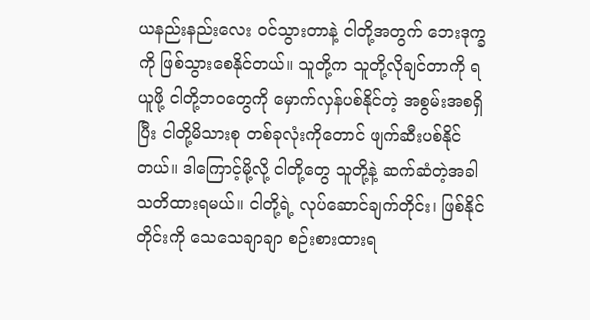ယနည်းနည်းလေး ဝင်သွားတာနဲ့ ငါတို့အတွက် ဘေးဒုက္ခကို ဖြစ်သွားစေနိုင်တယ်။ သူတို့က သူတို့လိုချင်တာကို ရယူဖို့ ငါတို့ဘဝတွေကို မှောက်လှန်ပစ်နိုင်တဲ့ အစွမ်းအစရှိပြီး ငါတို့မိသားစု တစ်ခုလုံးကိုတောင် ဖျက်ဆီးပစ်နိုင်တယ်။ ဒါကြောင့်မို့လို့ ငါတို့တွေ သူတို့နဲ့ ဆက်ဆံတဲ့အခါ သတိထားရမယ်။ ငါတို့ရဲ့ လုပ်ဆောင်ချက်တိုင်း၊ ဖြစ်နိုင်တိုင်းကို သေသေချာချာ စဉ်းစားထားရ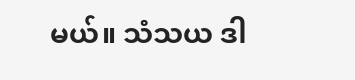မယ်။ သံသယ ဒါ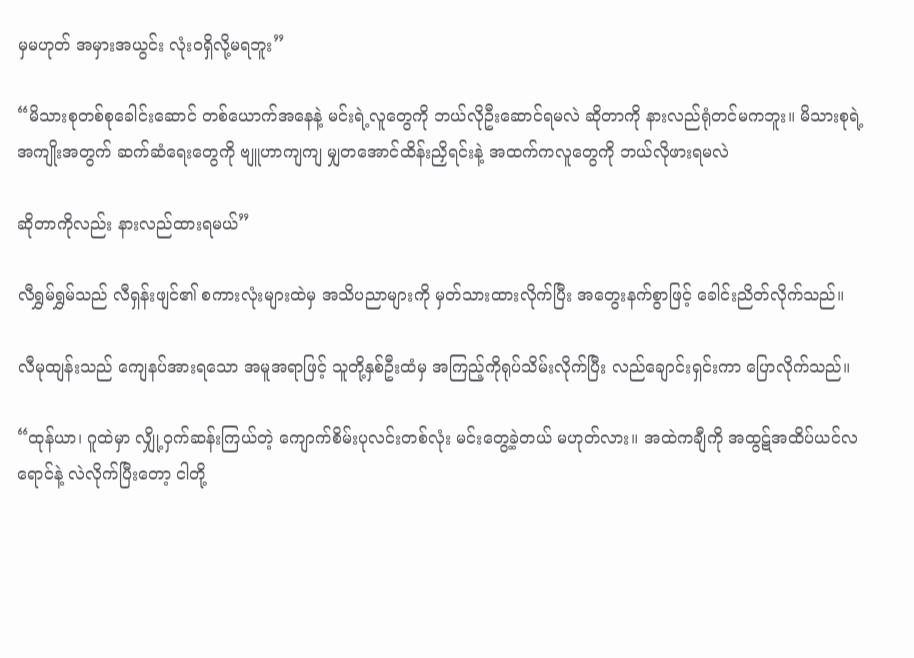မှမဟုတ် အမှားအယွင်း လုံးဝရှိလို့မရဘူး”

“မိသားစုတစ်စုခေါင်းဆောင် တစ်ယောက်အနေနဲ့ မင်းရဲ့လူတွေကို ဘယ်လိုဦးဆောင်ရမလဲ ဆိုတာကို နားလည်ရုံတင်မကဘူး။ မိသားစုရဲ့အကျိုးအတွက် ဆက်ဆံရေးတွေကို ဗျူဟာကျကျ မျှတအောင်ထိန်းညှိရင်းနဲ့ အထက်ကလူတွေကို ဘယ်လိုဖားရမလဲ

ဆိုတာကိုလည်း နားလည်ထားရမယ်”

လီရွှမ်ရွှမ်သည် လီရှန်းဖျင်၏ စကားလုံးများထဲမှ အသိပညာများကို မှတ်သားထားလိုက်ပြီး အတွေးနက်စွာဖြင့် ခေါင်းညိတ်လိုက်သည်။

လီမုထျန်းသည် ကျေနပ်အားရသော အမူအရာဖြင့် သူတို့နှစ်ဦးထံမှ အကြည့်ကိုရုပ်သိမ်းလိုက်ပြီး လည်ချောင်းရှင်းကာ ပြောလိုက်သည်။

“ထုန်ယာ၊ ဂူထဲမှာ လျှို့ဝှက်ဆန်းကြယ်တဲ့ ကျောက်စိမ်းပုလင်းတစ်လုံး မင်းတွေ့ခဲ့တယ် မဟုတ်လား။ အထဲကချီကို အထွဋ်အထိပ်ယင်လရောင်နဲ့ လဲလိုက်ပြီးတော့ ငါတို့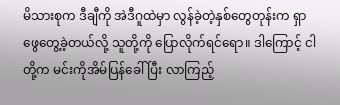မိသားစုက ဒီချီကို အဲဒီဂူထဲမှာ လွန်ခဲ့တဲ့နှစ်တွေတုန်းက ရှာဖွေတွေ့ခဲ့တယ်လို့ သူတို့ကို ပြောလိုက်ရင်ရော။ ဒါကြောင့် ငါတို့က မင်းကိုအိမ်ပြန်ခေါ်ပြီး လာကြည့်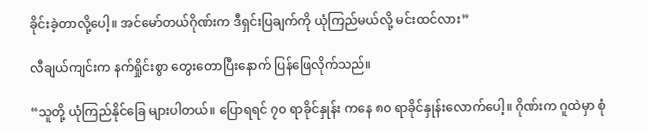ခိုင်းခဲ့တာလို့ပေါ့။ အင်မော်တယ်ဂိုဏ်းက ဒီရှင်းပြချက်ကို ယုံကြည်မယ်လို့ မင်းထင်လား”

လီချယ်ကျင်းက နက်ရှိုင်းစွာ တွေးတောပြီးနောက် ပြန်ဖြေလိုက်သည်။

“သူတို့ ယုံကြည်နိုင်ခြေ များပါတယ်။ ပြောရရင် ၇၀ ရာခိုင်နှုန်း ကနေ ၈၀ ရာခိုင်နှုန်းလောက်ပေါ့။ ဂိုဏ်းက ဂူထဲမှာ စုံ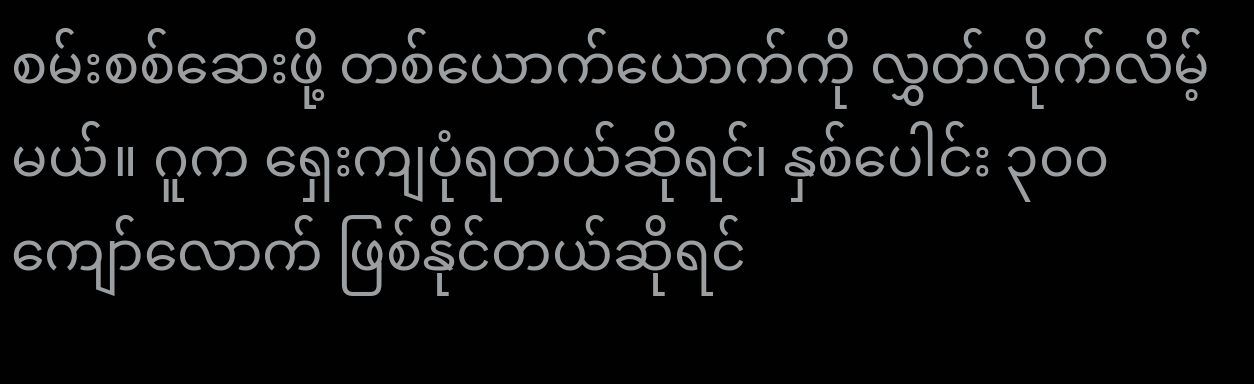စမ်းစစ်ဆေးဖို့ တစ်ယောက်ယောက်ကို လွှတ်လိုက်လိမ့်မယ်။ ဂူက ရှေးကျပုံရတယ်ဆိုရင်၊ နှစ်ပေါင်း ၃၀၀ ကျော်လောက် ဖြစ်နိုင်တယ်ဆိုရင်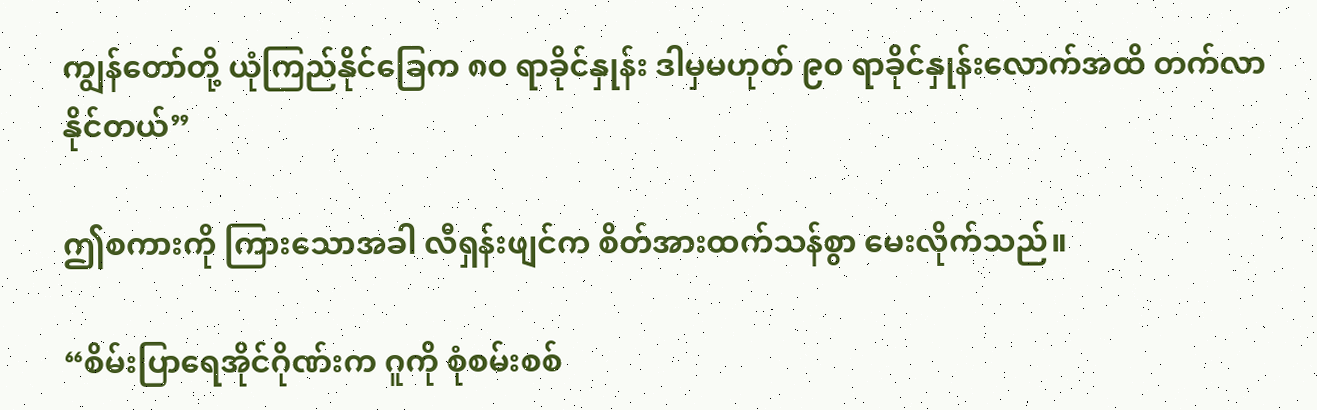ကျွန်တော်တို့ ယုံကြည်နိုင်ခြေက ၈၀ ရာခိုင်နှုန်း ဒါမှမဟုတ် ၉၀ ရာခိုင်နှုန်းလောက်အထိ တက်လာနိုင်တယ်”

ဤစကားကို ကြားသောအခါ လီရှန်းဖျင်က စိတ်အားထက်သန်စွာ မေးလိုက်သည်။

“စိမ်းပြာရေအိုင်ဂိုဏ်းက ဂူကို စုံစမ်းစစ်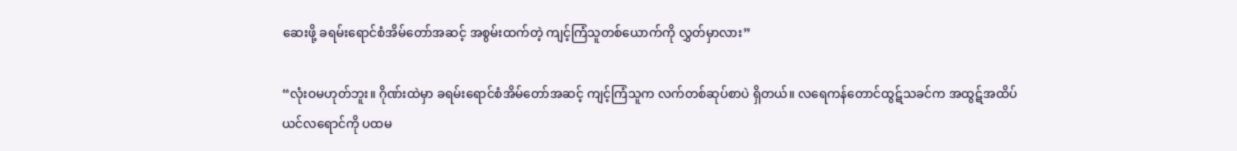ဆေးဖို့ ခရမ်းရောင်စံအိမ်တော်အဆင့် အစွမ်းထက်တဲ့ ကျင့်ကြံသူတစ်ယောက်ကို လွှတ်မှာလား”

“လုံးဝမဟုတ်ဘူး။ ဂိုဏ်းထဲမှာ ခရမ်းရောင်စံအိမ်တော်အဆင့် ကျင့်ကြံသူက လက်တစ်ဆုပ်စာပဲ ရှိတယ်။ လရေကန်တောင်ထွဋ်သခင်က အထွဋ်အထိပ်ယင်လရောင်ကို ပထမ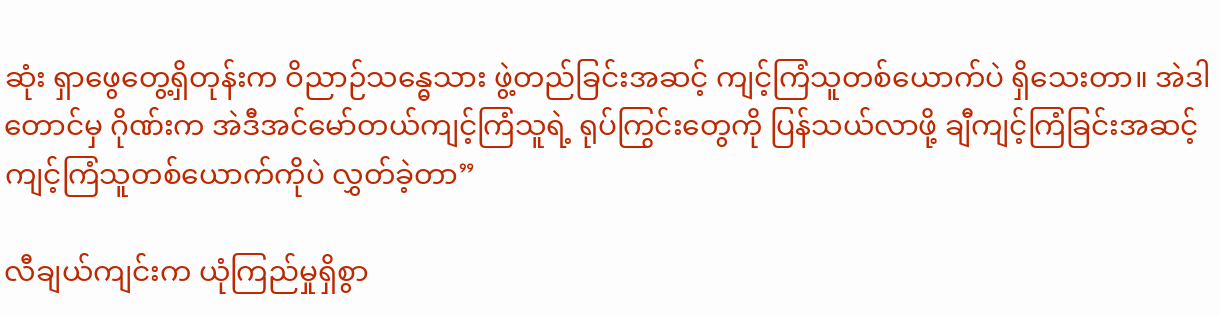ဆုံး ရှာဖွေတွေ့ရှိတုန်းက ဝိညာဉ်သန္ဓေသား ဖွဲ့တည်ခြင်းအဆင့် ကျင့်ကြံသူတစ်ယောက်ပဲ ရှိသေးတာ။ အဲဒါတောင်မှ ဂိုဏ်းက အဲဒီအင်မော်တယ်ကျင့်ကြံသူရဲ့ ရုပ်ကြွင်းတွေကို ပြန်သယ်လာဖို့ ချီကျင့်ကြံခြင်းအဆင့် ကျင့်ကြံသူတစ်ယောက်ကိုပဲ လွှတ်ခဲ့တာ”

လီချယ်ကျင်းက ယုံကြည်မှုရှိစွာ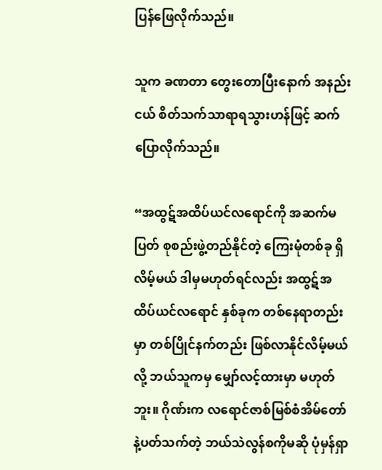ပြန်ဖြေလိုက်သည်။

သူက ခဏတာ တွေးတောပြီးနောက် အနည်းငယ် စိတ်သက်သာရာရသွားဟန်ဖြင့် ဆက်ပြောလိုက်သည်။

“အထွဋ်အထိပ်ယင်လရောင်ကို အဆက်မပြတ် စုစည်းဖွဲ့တည်နိုင်တဲ့ ကြေးမုံတစ်ခု ရှိလိမ့်မယ် ဒါမှမဟုတ်ရင်လည်း အထွဋ်အထိပ်ယင်လရောင် နှစ်ခုက တစ်နေရာတည်းမှာ တစ်ပြိုင်နက်တည်း ဖြစ်လာနိုင်လိမ့်မယ်လို့ ဘယ်သူကမှ မျှော်လင့်ထားမှာ မဟုတ်ဘူး။ ဂိုဏ်းက လရောင်ဇာစ်မြစ်စံအိမ်တော်နဲ့ပတ်သက်တဲ့ ဘယ်သဲလွန်စကိုမဆို ပုံမှန်ရှာ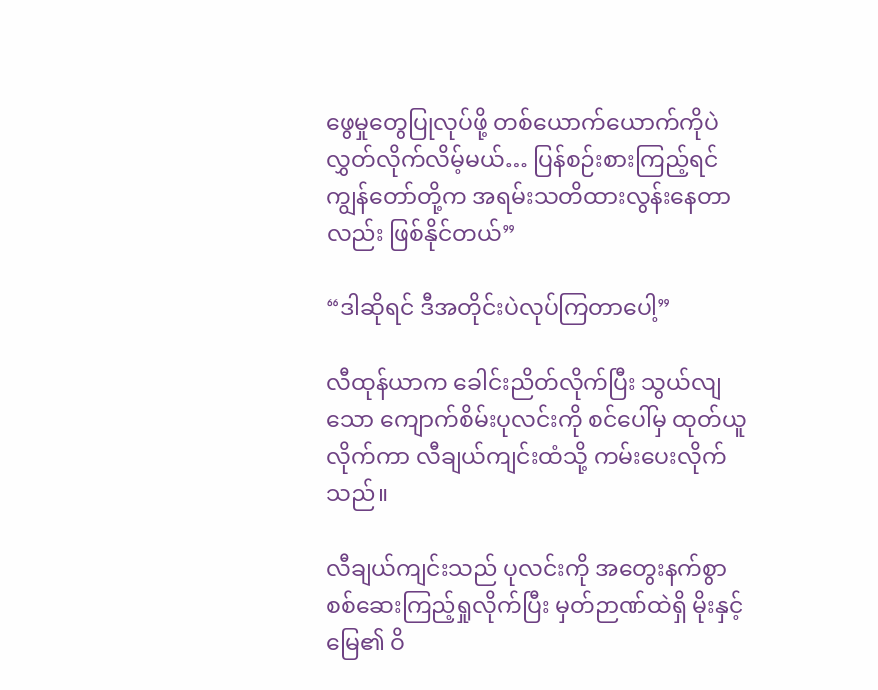ဖွေမှုတွေပြုလုပ်ဖို့ တစ်ယောက်ယောက်ကိုပဲ လွှတ်လိုက်လိမ့်မယ်… ပြန်စဉ်းစားကြည့်ရင် ကျွန်တော်တို့က အရမ်းသတိထားလွန်းနေတာလည်း ဖြစ်နိုင်တယ်”

“ဒါဆိုရင် ဒီအတိုင်းပဲလုပ်ကြတာပေါ့”

လီထုန်ယာက ခေါင်းညိတ်လိုက်ပြီး သွယ်လျသော ကျောက်စိမ်းပုလင်းကို စင်ပေါ်မှ ထုတ်ယူလိုက်ကာ လီချယ်ကျင်းထံသို့ ကမ်းပေးလိုက်သည်။

လီချယ်ကျင်းသည် ပုလင်းကို အတွေးနက်စွာ စစ်ဆေးကြည့်ရှုလိုက်ပြီး မှတ်ဉာဏ်ထဲရှိ မိုးနှင့်မြေ၏ ဝိ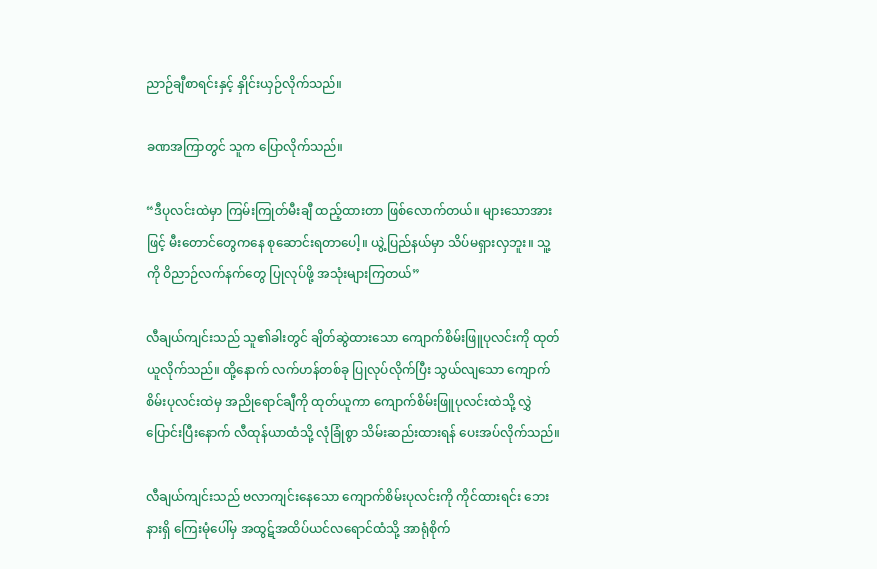ညာဉ်ချီစာရင်းနှင့် နှိုင်းယှဉ်လိုက်သည်။

ခဏအကြာတွင် သူက ပြောလိုက်သည်။

“ဒီပုလင်းထဲမှာ ကြမ်းကြုတ်မီးချီ ထည့်ထားတာ ဖြစ်လောက်တယ်။ များသောအားဖြင့် မီးတောင်တွေကနေ စုဆောင်းရတာပေါ့။ ယွဲ့ပြည်နယ်မှာ သိပ်မရှားလှဘူး။ သူ့ကို ဝိညာဉ်လက်နက်တွေ ပြုလုပ်ဖို့ အသုံးများကြတယ်”

လီချယ်ကျင်းသည် သူ၏ခါးတွင် ချိတ်ဆွဲထားသော ကျောက်စိမ်းဖြူပုလင်းကို ထုတ်ယူလိုက်သည်။ ထို့နောက် လက်ဟန်တစ်ခု ပြုလုပ်လိုက်ပြီး သွယ်လျသော ကျောက်စိမ်းပုလင်းထဲမှ အညိုရောင်ချီကို ထုတ်ယူကာ ကျောက်စိမ်းဖြူပုလင်းထဲသို့ လွှဲပြောင်းပြီးနောက် လီထုန်ယာထံသို့ လုံခြုံစွာ သိမ်းဆည်းထားရန် ပေးအပ်လိုက်သည်။

လီချယ်ကျင်းသည် ဗလာကျင်းနေသော ကျောက်စိမ်းပုလင်းကို ကိုင်ထားရင်း ဘေးနားရှိ ကြေးမုံပေါ်မှ အထွဋ်အထိပ်ယင်လရောင်ထံသို့ အာရုံစိုက်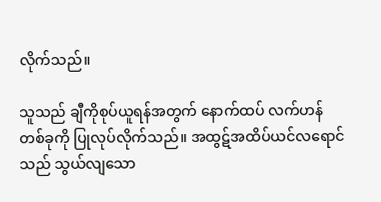လိုက်သည်။

သူသည် ချီကိုစုပ်ယူရန်အတွက် နောက်ထပ် လက်ဟန်တစ်ခုကို ပြုလုပ်လိုက်သည်။ အထွဋ်အထိပ်ယင်လရောင်သည် သွယ်လျသော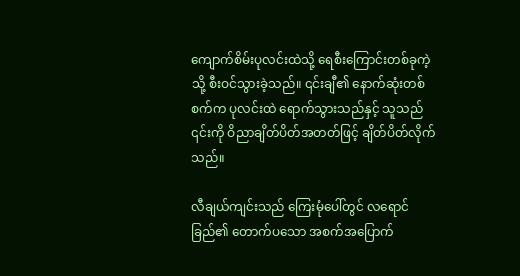ကျောက်စိမ်းပုလင်းထဲသို့ ရေစီးကြောင်းတစ်ခုကဲ့သို့ စီးဝင်သွားခဲ့သည်။ ၎င်းချီ၏ နောက်ဆုံးတစ်စက်က ပုလင်းထဲ ရောက်သွားသည်နှင့် သူသည် ၎င်းကို ဝိညာချိတ်ပိတ်အတတ်ဖြင့် ချိတ်ပိတ်လိုက်သည်။

လီချယ်ကျင်းသည် ကြေးမုံပေါ်တွင် လရောင်ခြည်၏ တောက်ပသော အစက်အပြောက်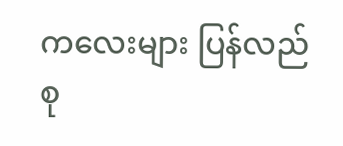ကလေးများ ပြန်လည်စု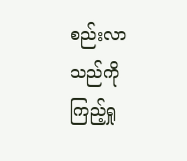စည်းလာသည်ကို ကြည့်ရှု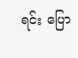ရင်း ပြော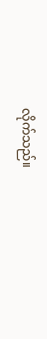လိုက်သည်။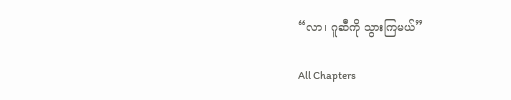“လာ၊ ဂူဆီကို သွားကြမယ်”

All Chapters